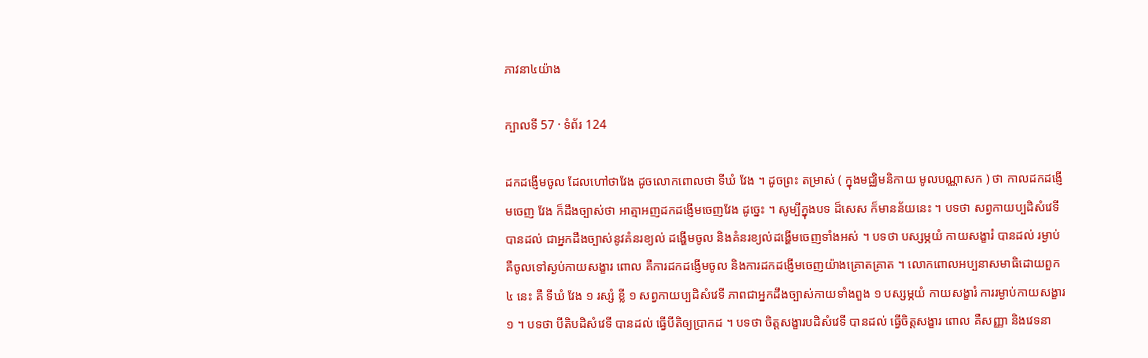ភាវនា៤យ៉ាង

ក្បាលទី 57 · ទំព័រ 124

ដកដង្ញើមចូល ដែលហៅថាវែង ដូចលោកពោលថា ទីឃំ វែង ។ ដូចព្រះ តម្រាស់ ( ក្នុងមជ្ឈិមនិកាយ មូលបណ្ណាសក ) ថា កាលដកដង្ញើមចេញ វែង ក៏ដឹងច្បាស់ថា អាត្មាអញដកដង្ញើមចេញវែង ដូច្នេះ ។ សូម្បីក្នុងបទ ដ៏សេស ក៏មានន័យនេះ ។ បទថា សព្វកាយប្បដិសំវេទី បានដល់ ជាអ្នកដឹងច្បាស់នូវគំនរខ្យល់ ដង្ហើមចូល និងគំនរខ្យល់ដង្ហើមចេញទាំងអស់ ។ បទថា បស្សម្ភយំ កាយសង្ខារំ បានដល់ រម្ងាប់ គឺចូលទៅស្ងប់កាយសង្ខារ ពោល គឺការដកដង្ញើមចូល និងការដកដង្ញើមចេញយ៉ាងគ្រោតគ្រាត ។ លោកពោលអប្បនាសមាធិដោយពួក ៤ នេះ គឺ ទីឃំ វែង ១ រស្សំ ខ្លី ១ សព្វកាយប្បដិសំវេទី ភាពជាអ្នកដឹងច្បាស់កាយទាំងពួង ១ បស្សម្ភយំ កាយសង្ខារំ ការរម្ងាប់កាយសង្ខារ ១ ។ បទថា បីតិបដិសំវេទី បានដល់ ធ្វើបីតិឲ្យប្រាកដ ។ បទថា ចិត្តសង្ខារបដិសំវេទី បានដល់ ធ្វើចិត្តសង្ខារ ពោល គឺសញ្ញា និងវេទនា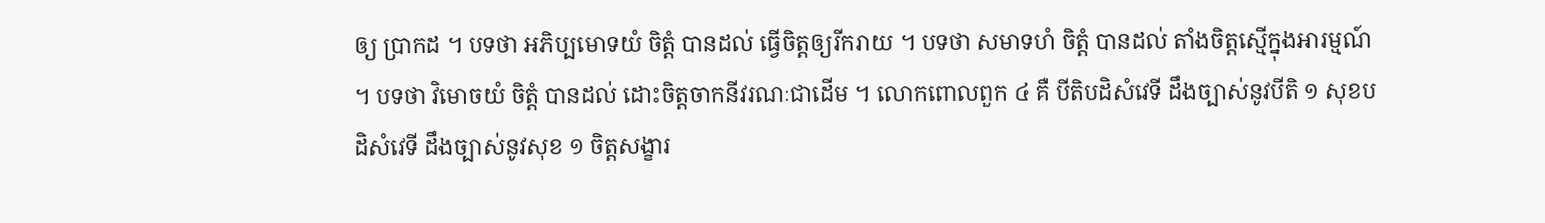ឲ្យ ប្រាកដ ។ បទថា អភិប្បមោទយំ ចិត្តំ បានដល់ ធ្វើចិត្តឲ្យរីករាយ ។ បទថា សមាទហំ ចិត្តំ បានដល់ តាំងចិត្តស្មើក្នុងអារម្មណ៍ ។ បទថា វិមោចយំ ចិត្តំ បានដល់ ដោះចិត្តចាកនីវរណៈជាដើម ។ លោកពោលពួក ៤ គឺ បីតិបដិសំវេទី ដឹងច្បាស់នូវបីតិ ១ សុខបដិសំវេទី ដឹងច្បាស់នូវសុខ ១ ចិត្តសង្ខារ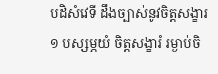បដិសំវេទី ដឹងច្បាស់នូវចិត្តសង្ខារ ១ បស្សម្ភយំ ចិត្តសង្ខារំ រម្ងាប់ចិ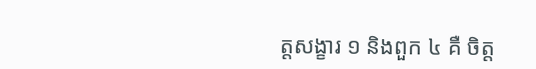ត្តសង្ខារ ១ និងពួក ៤ គឺ ចិត្ត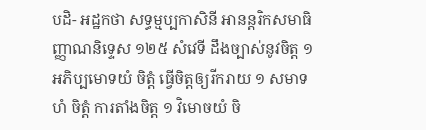បដិ- អដ្ឋកថា សទ្ធម្មប្បកាសិនី អានន្តរិកសមាធិញ្ញាណនិទ្ទេស ១២៥ សំវេទី ដឹងច្បាស់នូវចិត្ត ១ អភិប្បមោទយំ ចិត្តំ ធ្វើចិត្តឲ្យរីករាយ ១ សមាទហំ ចិត្តំ ការតាំងចិត្ត ១ វិមោចយំ ចិ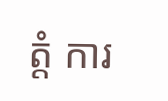ត្តំ ការ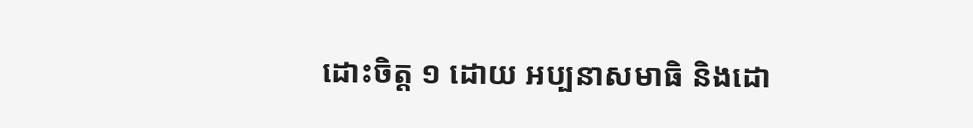ដោះចិត្ត ១ ដោយ អប្បនាសមាធិ និងដោ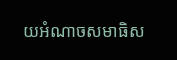យអំណាចសមាធិស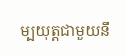ម្បយុត្តជាមួយនឹ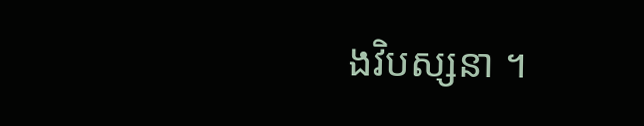ងវិបស្សនា ។